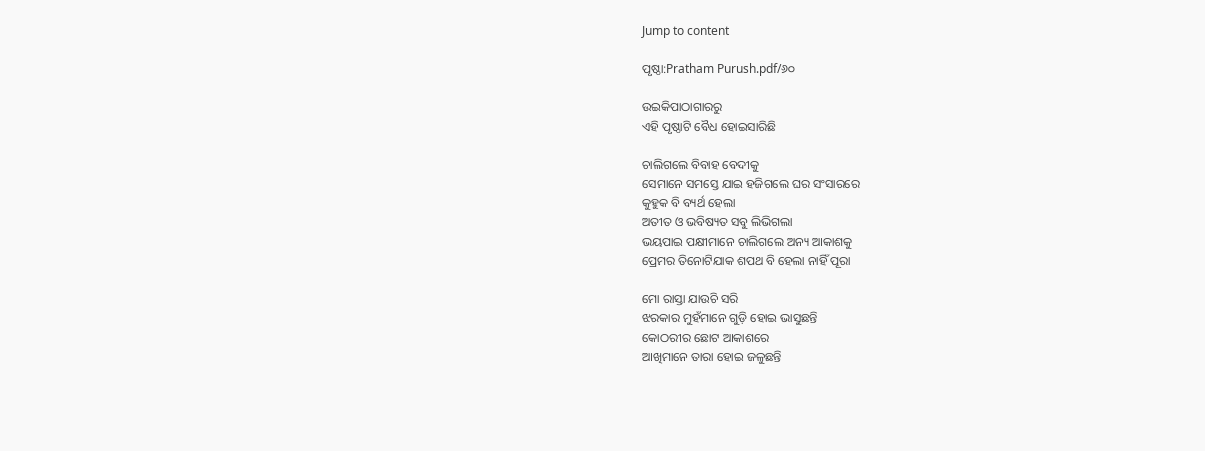Jump to content

ପୃଷ୍ଠା:Pratham Purush.pdf/୬୦

ଉଇକିପାଠାଗାର‌ରୁ
ଏହି ପୃଷ୍ଠାଟି ବୈଧ ହୋଇସାରିଛି

ଚାଲିଗଲେ ବିବାହ ବେଦୀକୁ
ସେମାନେ ସମସ୍ତେ ଯାଇ ହଜିଗଲେ ଘର ସଂସାରରେ
କୁହୁକ ବି ବ୍ୟର୍ଥ ହେଲା
ଅତୀତ ଓ ଭବିଷ୍ୟତ ସବୁ ଲିଭିଗଲା
ଭୟପାଇ ପକ୍ଷୀମାନେ ଚାଲିଗଲେ ଅନ୍ୟ ଆକାଶକୁ
ପ୍ରେମର ତିନୋଟିଯାକ ଶପଥ ବି ହେଲା ନାହିଁ ପୂରା

ମୋ ରାସ୍ତା ଯାଉଚି ସରି
ଝରକାର ମୁହଁମାନେ ଗୁଡ଼ି ହୋଇ ଭାସୁଛନ୍ତି
କୋଠରୀର ଛୋଟ ଆକାଶରେ
ଆଖିମାନେ ତାରା ହୋଇ ଜଳୁଛନ୍ତି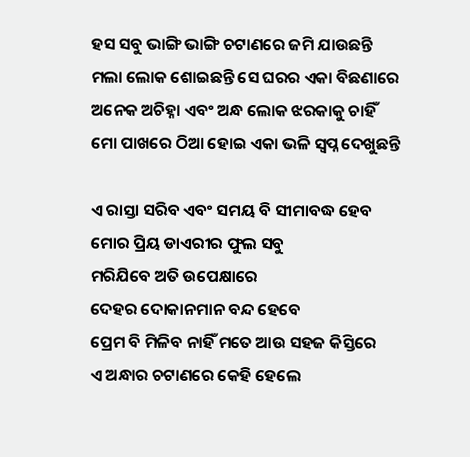ହସ ସବୁ ଭାଙ୍ଗି ଭାଙ୍ଗି ଚଟାଣରେ ଜମି ଯାଉଛନ୍ତି
ମଲା ଲୋକ ଶୋଇଛନ୍ତି ସେ ଘରର ଏକା ବିଛଣାରେ
ଅନେକ ଅଚିହ୍ନା ଏବଂ ଅନ୍ଧ ଲୋକ ଝରକାକୁ ଚାହିଁ
ମୋ ପାଖରେ ଠିଆ ହୋଇ ଏକା ଭଳି ସ୍ୱପ୍ନ ଦେଖୁଛନ୍ତି

ଏ ରାସ୍ତା ସରିବ ଏବଂ ସମୟ ବି ସୀମାବଦ୍ଧ ହେବ
ମୋର ପ୍ରିୟ ଡାଏରୀର ଫୁଲ ସବୁ
ମରିଯିବେ ଅତି ଉପେକ୍ଷାରେ
ଦେହର ଦୋକାନମାନ ବନ୍ଦ ହେବେ
ପ୍ରେମ ବି ମିଳିବ ନାହିଁ ମତେ ଆଉ ସହଜ କିସ୍ତିରେ
ଏ ଅନ୍ଧାର ଚଟାଣରେ କେହି ହେଲେ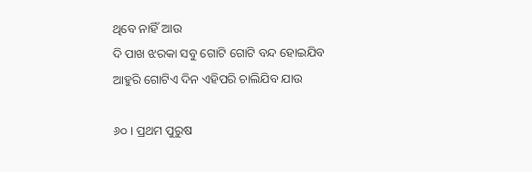ଥିବେ ନାହିଁ ଆଉ
ଦି ପାଖ ଝରକା ସବୁ ଗୋଟି ଗୋଟି ବନ୍ଦ ହୋଇଯିବ
ଆହୁରି ଗୋଟିଏ ଦିନ ଏହିପରି ଚାଲିଯିବ ଯାଉ

୬୦ । ପ୍ରଥମ ପୁରୁଷ